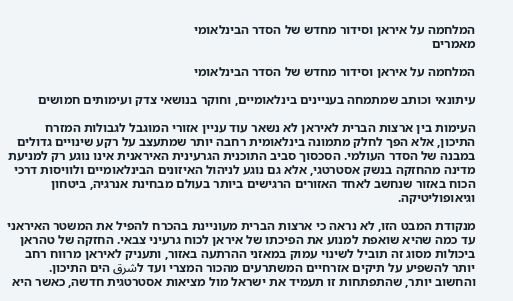המלחמה על איראן וסידור מחדש של הסדר הבינלאומי
מאמרים

המלחמה על איראן וסידור מחדש של הסדר הבינלאומי

עיתונאי וכותב שמתמחה בעניינים בינלאומיים, וחוקר בנושאי צדק ועימותים חמושים

העימות בין ארצות הברית לאיראן לא נשאר עוד עניין אזורי המוגבל לגבולות המזרח התיכון, אלא הפך לחלק מתמונה בינלאומית רחבה יותר שמתעצב על רקע שינויים גדולים במבנה של הסדר העולמי. הסכסוך סביב התוכנית הגרעינית האיראנית אינו נוגע רק למניעת מדינה מהחזקה בנשק אסטרטגי, אלא גם נוגע לניהול האיזונים הבינלאומיים ולוויסות דרכי הכוח באזור שנחשב לאחד האזורים הרגישים ביותר בעולם מבחינת אנרגיה, ביטחון וגיאופוליטיקה.

מנקודת המבט הזו, לא נראה כי ארצות הברית מעוניינת בהכרח להפיל את המשטר האיראני עד כמה שהיא שואפת למנוע את הפיכתו של איראן לכוח גרעיני צבאי. החזקה של טהראן ביכולות מסוג זה תוביל לשינוי עמוק במאזני ההרתעה באזור, ותעניק לאיראן מרווח רחב יותר להשפיע על תיקים אזרחיים המשתרעים מהכור המצרי ועד לشرق הים התיכון. והחשוב יותר, שהתפתחות זו תעמיד את ישראל מול מציאות אסטרטגית חדשה, כאשר היא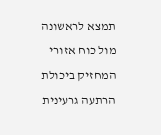תמצא לראשונה מול כוח אזורי המחזיק ביכולת הרתעה גרעינית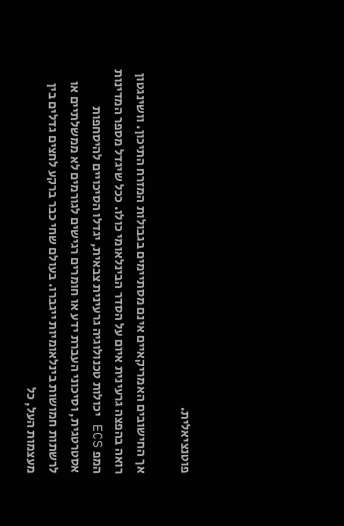פוטנציאלית.

אך החישובים האמריקאיים אינם מסתיימים בגבולות המזרח התיכון. וושינגטון רואה בהפצה גרעינית איום על הסדר הבינלאומי כולו. ככל שיגדל מספר המדינות המפ ECS יכולות טכנולוגיה גרעינית צבאית, יגדלו הסיכויים להיסחפות אסטרטגית, וסיכוני העברת ידע או חומרים רגישים לגורמים לא ממשלתיים או לרשתות חמושות בינלאומיות ייגברו. בעולם שחי כבר ברקע לחצים גדלים בין מעצמות העל, כל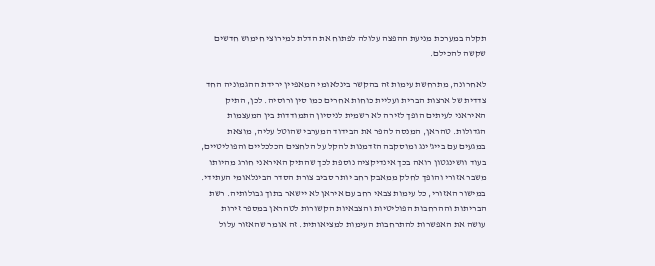תקלה במערכת מניעת ההפצה עלולה לפתוח את הדלת למירוצי חימוש חדשים שקשה להכילם.

לאחרונה, מתרחשת עימות זה בהקשר בינלאומי המאפיין ירידת ההגמוניה החד צדדית של ארצות הברית ועליית כוחות אחרים כמו סין ורוסיה. לכן, התיק האיראני לעיתים הופך לזירה לא רשמית לניסיון התמודדות בין המעצמות הגדולות. טהראן, המנסה להפר את הבידוד המערבי שהוטל עליה, מוצאת במגעים עם בייג'ינג ומוסקבה הזדמנות להקל על הלחצים הכלכליים והפוליטיים, בעוד וושינגטון רואה בכך אינדיקציה נוספת לכך שהתיק האיראני חורג מהיותו משבר אזורי והופך לחלק ממאבק רחב יותר סביב צורת הסדר הבינלאומי העתידי.
במישור האזורי, כל עימות צבאי רחב עם איראן לא יישאר בתוך גבולותיה. רשת הבריתות וההרחבות הפוליטיות והצבאיות הקשורות לטהראן במספר זירות עושה את האפשרות להתרחבות העימות למציאותית. זה אומר שהאזור עלול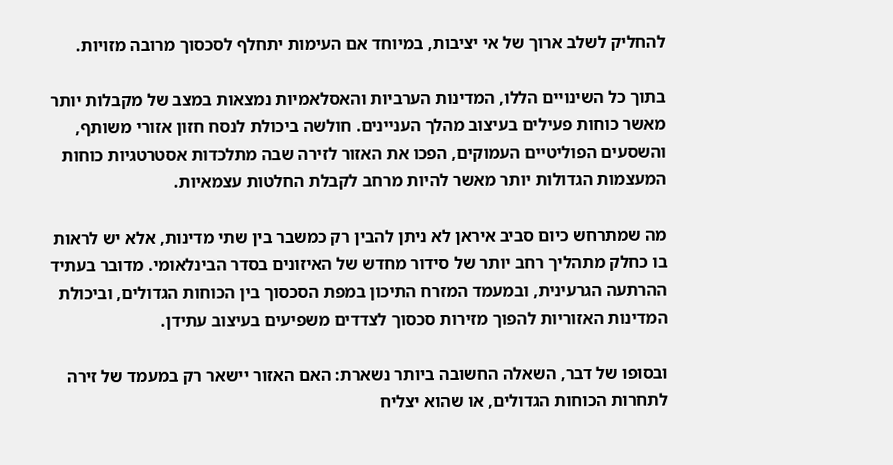להחליק לשלב ארוך של אי יציבות, במיוחד אם העימות יתחלף לסכסוך מרובה מזויות.

בתוך כל השינויים הללו, המדינות הערביות והאסלאמיות נמצאות במצב של מקבלות יותר מאשר כוחות פעילים בעיצוב מהלך העניינים. חולשה ביכולת לנסח חזון אזורי משותף, והשסעים הפוליטיים העמוקים, הפכו את האזור לזירה שבה מתלכדות אסטרטגיות כוחות המעצמות הגדולות יותר מאשר להיות מרחב לקבלת החלטות עצמאיות.

מה שמתרחש כיום סביב איראן לא ניתן להבין רק כמשבר בין שתי מדינות, אלא יש לראות בו כחלק מתהליך רחב יותר של סידור מחדש של האיזונים בסדר הבינלאומי. מדובר בעתיד ההרתעה הגרעינית, ובמעמד המזרח התיכון במפת הסכסוך בין הכוחות הגדולים, וביכולת המדינות האזוריות להפוך מזירות סכסוך לצדדים משפיעים בעיצוב עתידן.

ובסופו של דבר, השאלה החשובה ביותר נשארת: האם האזור יישאר רק במעמד של זירה לתחרות הכוחות הגדולים, או שהוא יצליח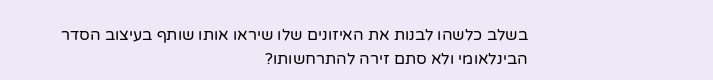בשלב כלשהו לבנות את האיזונים שלו שיראו אותו שותף בעיצוב הסדר הבינלאומי ולא סתם זירה להתרחשותו?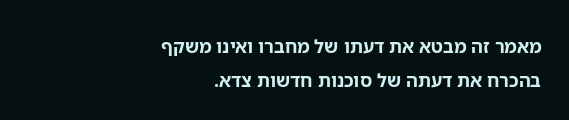מאמר זה מבטא את דעתו של מחברו ואינו משקף בהכרח את דעתה של סוכנות חדשות צדא.